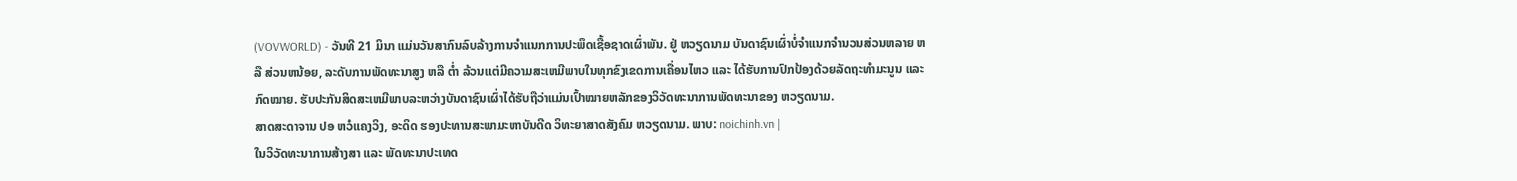(VOVWORLD) - ວັນທີ 21 ມິນາ ແມ່ນວັນສາກົນລົບລ້າງການຈຳແນກການປະພຶດເຊື້ອຊາດເຜົ່າພັນ. ຢູ່ ຫວຽດນາມ ບັນດາຊົນເຜົ່າບໍ່ຈຳແນກຈຳນວນສ່ວນຫລາຍ ຫລື ສ່ວນຫນ້ອຍ, ລະດັບການພັດທະນາສູງ ຫລື ຕ່ຳ ລ້ວນແຕ່ມີຄວາມສະເຫມີພາບໃນທຸກຂົງເຂດການເຄື່ອນໄຫວ ແລະ ໄດ້ຮັບການປົກປ້ອງດ້ວຍລັດຖະທຳມະນູນ ແລະ ກົດໝາຍ. ຮັບປະກັນສິດສະເຫມີພາບລະຫວ່າງບັນດາຊົນເຜົ່າໄດ້ຮັບຖືວ່າແມ່ນເປົ້າໝາຍຫລັກຂອງວິວັດທະນາການພັດທະນາຂອງ ຫວຽດນາມ.
ສາດສະດາຈານ ປອ ຫວໍແຄງວິງ, ອະດິດ ຮອງປະທານສະພາມະຫາບັນດີດ ວິທະຍາສາດສັງຄົມ ຫວຽດນາມ. ພາບ: noichinh.vn |
ໃນວິວັດທະນາການສ້າງສາ ແລະ ພັດທະນາປະເທດ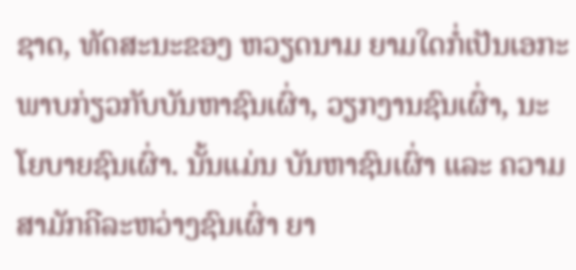ຊາດ, ທັດສະນະຂອງ ຫວຽດນາມ ຍາມໃດກໍ່ເປັນເອກະພາບກ່ຽວກັບບັນຫາຊົນເຜົ່າ, ວຽກງານຊົນເຜົ່າ, ນະໂຍບາຍຊົນເຜົ່າ. ນັ້ນແມ່ນ ບັນຫາຊົນເຜົ່າ ແລະ ຄວາມສາມັກຄີລະຫວ່າງຊົນເຜົ່າ ຍາ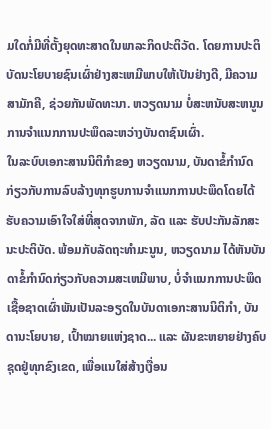ມໃດກໍ່ມີທີ່ຕັ້ງຍຸດທະສາດໃນພາລະກິດປະຕິວັດ. ໂດຍການປະຕິບັດນະໂຍບາຍຊົນເຜົ່າຢ່າງສະເຫມີພາບໃຫ້ເປັນຢ່າງດີ, ມີຄວາມສາມັກຄີ, ຊ່ວຍກັນພັດທະນາ. ຫວຽດນາມ ບໍ່ສະຫນັບສະຫນູນການຈຳແນກການປະພຶດລະຫວ່າງບັນດາຊົນເຜົ່າ.
ໃນລະບົບເອກະສານນິຕິກຳຂອງ ຫວຽດນາມ, ບັນດາຂໍ້ກຳນົດກ່ຽວກັບການລົບລ້າງທຸກຮູບການຈຳແນກການປະພຶດໂດຍໄດ້ຮັບຄວາມເອົາໃຈໃສ່ທີ່ສຸດຈາກພັກ, ລັດ ແລະ ຮັບປະກັນລັກສະນະປະຕິບັດ. ພ້ອມກັບລັດຖະທຳມະນູນ, ຫວຽດນາມ ໄດ້ຫັນບັນດາຂໍ້ກຳນົດກ່ຽວກັບຄວາມສະເຫມີພາບ, ບໍ່ຈຳແນກການປະພຶດເຊື້ອຊາດເຜົ່າພັນເປັນລະອຽດໃນບັນດາເອກະສານນິຕິກຳ, ບັນດານະໂຍບາຍ, ເປົ້າໝາຍແຫ່ງຊາດ... ແລະ ຜັນຂະຫຍາຍຢ່າງຄົບຊຸດຢູ່ທຸກຂົງເຂດ, ເພື່ອແນໃສ່ສ້າງເງື່ອນ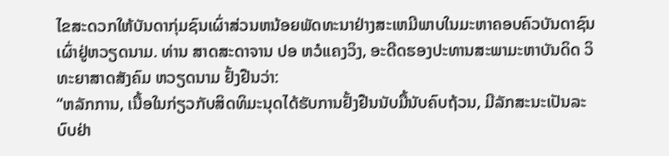ໄຂສະດວກໃຫ້ບັນດາກຸ່ມຊົນເຜົ່າສ່ວນຫນ້ອຍພັດທະນາຢ່າງສະເຫມີພາບໃນມະຫາຄອບຄົວບັນດາຊົນເຜົ່າຢູ່ຫວຽດນາມ. ທ່ານ ສາດສະດາຈານ ປອ ຫວໍແຄງວິງ, ອະດີດຮອງປະທານສະພາມະຫາບັນດິດ ວິທະຍາສາດສັງຄົມ ຫວຽດນາມ ຢັ້ງຢືນວ່າ:
“ຫລັກການ, ເນື້ອໃນກ່ຽວກັບສິດທິມະນຸດໄດ້ຮັບການຢັ້ງຢືນນັບມື້ນັບຄົບຖ້ວນ, ມີລັກສະນະເປັນລະບົບຢ່າ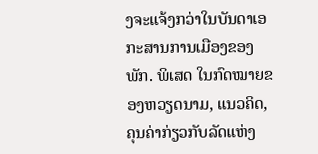ງຈະແຈ້ງກວ່າໃນບັນດາເອກະສານການເມືອງຂອງພັກ. ພິເສດ ໃນກົດໝາຍຂອງຫວຽດນາມ, ແນວຄິດ, ຄຸນຄ່າກ່ຽວກັບລັດແຫ່ງ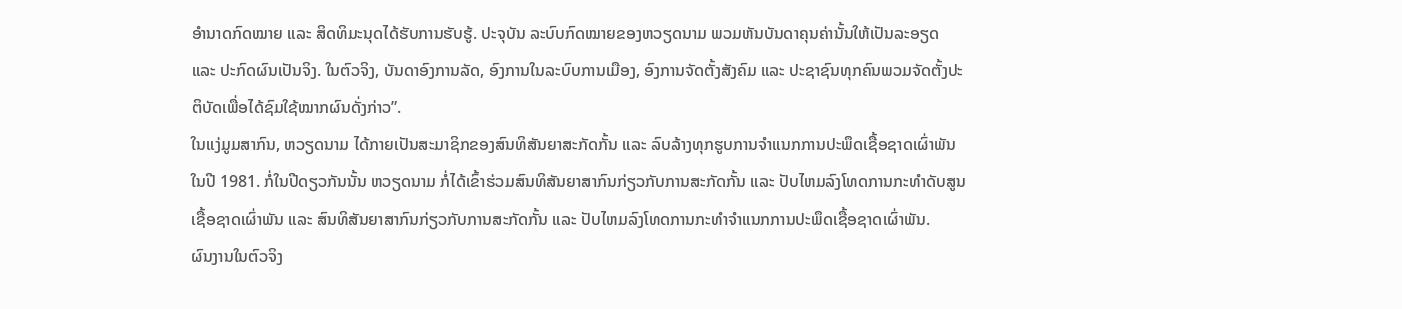ອຳນາດກົດໝາຍ ແລະ ສິດທິມະນຸດໄດ້ຮັບການຮັບຮູ້. ປະຈຸບັນ ລະບົບກົດໝາຍຂອງຫວຽດນາມ ພວມຫັນບັນດາຄຸນຄ່ານັ້ນໃຫ້ເປັນລະອຽດ ແລະ ປະກົດຜົນເປັນຈິງ. ໃນຕົວຈິງ, ບັນດາອົງການລັດ, ອົງການໃນລະບົບການເມືອງ, ອົງການຈັດຕັ້ງສັງຄົມ ແລະ ປະຊາຊົນທຸກຄົນພວມຈັດຕັ້ງປະຕິບັດເພື່ອໄດ້ຊົມໃຊ້ໝາກຜົນດັ່ງກ່າວ”.
ໃນແງ່ມູມສາກົນ, ຫວຽດນາມ ໄດ້ກາຍເປັນສະມາຊິກຂອງສົນທິສັນຍາສະກັດກັ້ນ ແລະ ລົບລ້າງທຸກຮູບການຈຳແນກການປະພຶດເຊື້ອຊາດເຜົ່າພັນໃນປີ 1981. ກໍ່ໃນປີດຽວກັນນັ້ນ ຫວຽດນາມ ກໍ່ໄດ້ເຂົ້າຮ່ວມສົນທິສັນຍາສາກົນກ່ຽວກັບການສະກັດກັ້ນ ແລະ ປັບໄຫມລົງໂທດການກະທຳດັບສູນເຊື້ອຊາດເຜົ່າພັນ ແລະ ສົນທິສັນຍາສາກົນກ່ຽວກັບການສະກັດກັ້ນ ແລະ ປັບໄຫມລົງໂທດການກະທຳຈຳແນກການປະພຶດເຊື້ອຊາດເຜົ່າພັນ.
ຜົນງານໃນຕົວຈິງ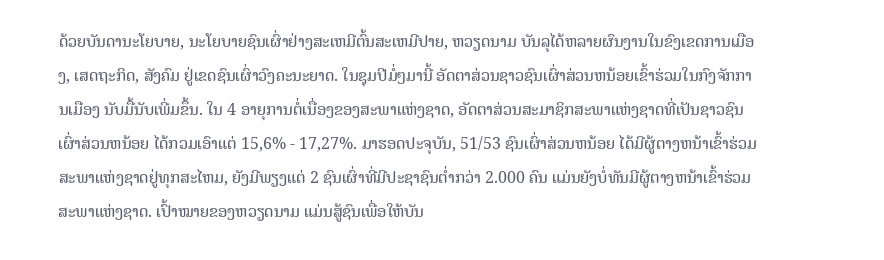ດ້ວຍບັນດານະໂຍບາຍ, ນະໂຍບາຍຊົນເຜົ່າຢ່າງສະເຫມີຕົ້ນສະເຫມີປາຍ, ຫວຽດນາມ ບັນລຸໄດ້ຫລາຍຜົນງານໃນຂົງເຂດການເມືອງ, ເສດຖະກິດ, ສັງຄົມ ຢູ່ເຂດຊົນເຜົ່າວົງຄະນະຍາດ. ໃນຊຸມປີມໍ່ໆມານີ້ ອັດຕາສ່ວນຊາວຊົນເຜົ່າສ່ວນຫນ້ອຍເຂົ້າຮ່ວມໃນກົງຈັກການເມືອງ ນັບມື້ນັບເພີ່ມຂຶ້ນ. ໃນ 4 ອາຍຸການຕໍ່ເນື່ອງຂອງສະພາແຫ່ງຊາດ, ອັດຕາສ່ວນສະມາຊິກສະພາແຫ່ງຊາດທີ່ເປັນຊາວຊົນເຜົ່າສ່ວນຫນ້ອຍ ໄດ້ກວມເອົາແຕ່ 15,6% - 17,27%. ມາຮອດປະຈຸບັນ, 51/53 ຊົນເຜົ່າສ່ວນຫນ້ອຍ ໄດ້ມີຜູ້ຕາງຫນ້າເຂົ້າຮ່ວມສະພາແຫ່ງຊາດຢູ່ທຸກສະໄຫມ, ຍັງມີພຽງແຕ່ 2 ຊົນເຜົ່າທີ່ມີປະຊາຊົນຕ່ຳກວ່າ 2.000 ຄົນ ແມ່ນຍັງບໍ່ທັນມີຜູ້ຕາງຫນ້າເຂົ້າຮ່ວມສະພາແຫ່ງຊາດ. ເປົ້າໝາຍຂອງຫວຽດນາມ ແມ່ນສູ້ຊົນເພື່ອໃຫ້ບັນ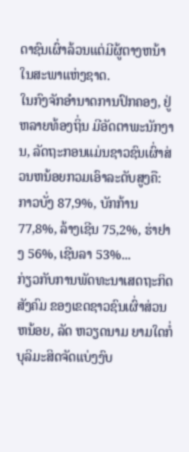ດາຊົນເຜົ່າລ້ວນແຕ່ມີຜູ້ຕາງຫນ້າໃນສະພາແຫ່ງຊາດ.
ໃນກົງຈັກອຳນາດການປົກຄອງ, ຢູ່ຫລາຍທ້ອງຖິ່ນ ມີອັດຕາພະນັກງານ, ລັດຖະກອນແມ່ນຊາວຊົນເຜົ່າສ່ວນຫນ້ອຍກວມເອົາລະດັບສູງຄື: ກາວບັ່ງ 87,9%, ບັກກ້ານ 77,8%, ລ້າງເຊີນ 75,2%, ຮ່າຢາງ 56%, ເຊີນລາ 53%...
ກ່ຽວກັບການພັດທະນາເສດຖະກິດ ສັງຄົມ ຂອງເຂດຊາວຊົນເຜົ່າສ່ວນຫນ້ອຍ, ລັດ ຫວຽດນາມ ຍາມໃດກໍ່ບຸລິມະສິດຈັດແບ່ງງົບ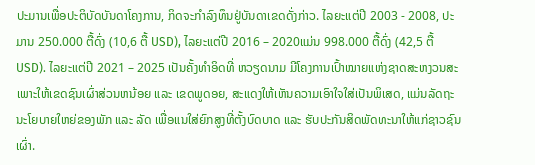ປະມານເພື່ອປະຕິບັດບັນດາໂຄງການ, ກິດຈະກຳລົງທຶນຢູ່ບັນດາເຂດດັ່ງກ່າວ. ໄລຍະແຕ່ປີ 2003 - 2008, ປະມານ 250.000 ຕື້ດົ່ງ (10,6 ຕື້ USD), ໄລຍະແຕ່ປີ 2016 – 2020ແມ່ນ 998.000 ຕື້ດົ່ງ (42,5 ຕື້ USD). ໄລຍະແຕ່ປີ 2021 – 2025 ເປັນຄັ້ງທຳອິດທີ່ ຫວຽດນາມ ມີໂຄງການເປົ້າໝາຍແຫ່ງຊາດສະຫງວນສະເພາະໃຫ້ເຂດຊົນເຜົ່າສ່ວນຫນ້ອຍ ແລະ ເຂດພູດອຍ, ສະແດງໃຫ້ເຫັນຄວາມເອົາໃຈໃສ່ເປັນພິເສດ, ແມ່ນລັດຖະນະໂຍບາຍໃຫຍ່ຂອງພັກ ແລະ ລັດ ເພື່ອແນໃສ່ຍົກສູງທີ່ຕັ້ງບົດບາດ ແລະ ຮັບປະກັນສິດພັດທະນາໃຫ້ແກ່ຊາວຊົນເຜົ່າ.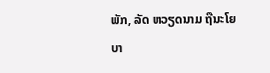ພັກ, ລັດ ຫວຽດນາມ ຖືນະໂຍບາ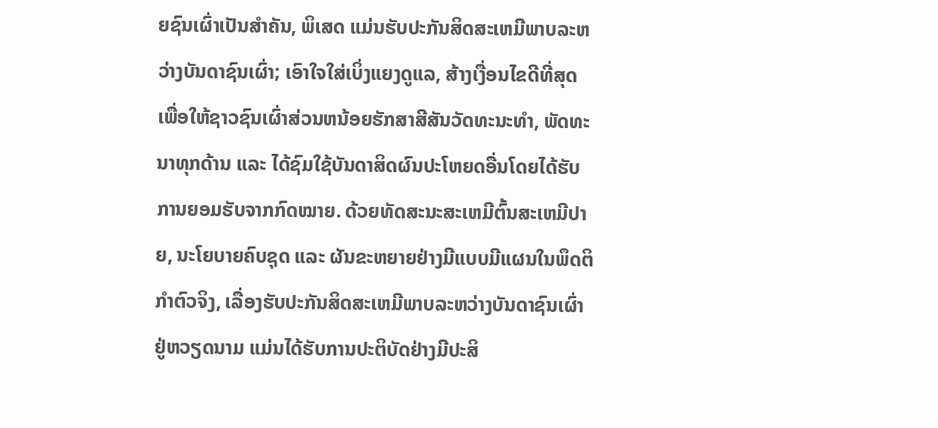ຍຊົນເຜົ່າເປັນສຳຄັນ, ພິເສດ ແມ່ນຮັບປະກັນສິດສະເຫມີພາບລະຫວ່າງບັນດາຊົນເຜົ່າ; ເອົາໃຈໃສ່ເບິ່ງແຍງດູແລ, ສ້າງເງື່ອນໄຂດີທີ່ສຸດເພື່ອໃຫ້ຊາວຊົນເຜົ່າສ່ວນຫນ້ອຍຮັກສາສີສັນວັດທະນະທຳ, ພັດທະນາທຸກດ້ານ ແລະ ໄດ້ຊົມໃຊ້ບັນດາສິດຜົນປະໂຫຍດອື່ນໂດຍໄດ້ຮັບການຍອມຮັບຈາກກົດໝາຍ. ດ້ວຍທັດສະນະສະເຫມີຕົ້ນສະເຫມີປາຍ, ນະໂຍບາຍຄົບຊຸດ ແລະ ຜັນຂະຫຍາຍຢ່າງມີແບບມີແຜນໃນພຶດຕິກຳຕົວຈິງ, ເລື່ອງຮັບປະກັນສິດສະເຫມີພາບລະຫວ່າງບັນດາຊົນເຜົ່າຢູ່ຫວຽດນາມ ແມ່ນໄດ້ຮັບການປະຕິບັດຢ່າງມີປະສິ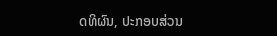ດທິຜົນ, ປະກອບສ່ວນ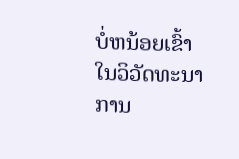ບໍ່ຫນ້ອຍເຂົ້າໃນວິວັດທະນາການ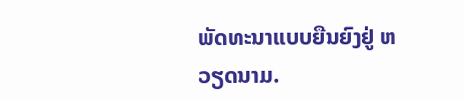ພັດທະນາແບບຍືນຍົງຢູ່ ຫວຽດນາມ.